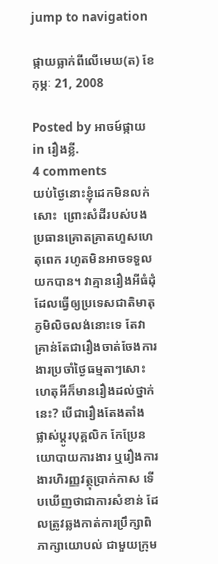jump to navigation

ផ្កាយធ្លាក់ពីលើមេឃ(ត) ខែ កុម្ភៈ 21, 2008

Posted by អាចម៍ផ្កាយ in រឿងខ្លី.
4 comments
យប់ថ្ងៃនោះខ្ញុំដេកមិនលក់សោះ  ព្រោះសំដីរបស់បងប្រធានគ្រោតគ្រាតហួសហេតុពេក រហូតមិនអាចទទួលយកបាន។ វាគ្មានរឿងអីធំដុំ ដែលធ្វើឲ្យប្រទេសជាតិមាតុភូមិលិចលង់នោះទេ តែវាគ្រាន់តែជារឿងចាត់ចែងការងារប្រចាំថ្ងៃធម្មតាៗសោះ ហេតុអីក៏មានរឿងដល់ថ្នាក់នេះ? បើជារឿងតែងតាំង ផ្លាស់ប្តូរបុគ្គលិក កែប្រែនយោបាយការងារ ឬរឿងការងារហិរញ្ញវត្ថុប្រាក់កាស ទើបឃើញថាជាការសំខាន់ ដែលត្រូវឆ្លងកាត់ការប្រឹក្សាពិភាក្សាយោបល់ ជាមួយក្រុម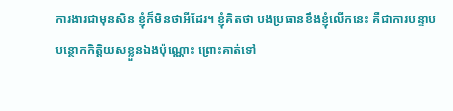ការងារជាមុនសិន ខ្ញុំក៏មិនថាអីដែរ។ ខ្ញុំគិតថា បងប្រធានខឹងខ្ញុំលើកនេះ គឺជាការបន្ទាបបន្ថោកកិត្តិយសខ្លួនឯងប៉ុណ្ណោះ ព្រោះគាត់ទៅ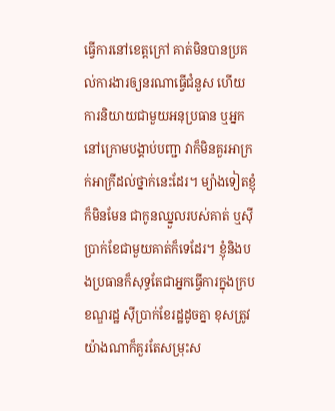ធ្វើការនៅខេត្តក្រៅ គាត់មិនបានប្រគល់ការងារឲ្យនរណាធ្វើជំនួស ហើយការនិយាយជាមួយអនុប្រធាន ឬអ្នកនៅក្រោមបង្គាប់បញ្ជា វាក៏មិនគួរអាក្រក់អាក្រីដល់ថ្នាក់នេះដែរ។ ម្យ៉ាងទៀតខ្ញុំក៏មិនមែន ជាកូនឈ្នួលរបស់គាត់ ឬស៊ីប្រាក់ខែជាមួយគាត់ក៏ទេដែរ។ ខ្ញុំនិងបងប្រធានក៏សុទ្ធតែជាអ្នកធ្វើការក្នុងក្របខណ្ឌរដ្ឋ ស៊ីប្រាក់ខែរដ្ឋដូចគ្នា ខុសត្រូវយ៉ាងណាក៏គួរតែសម្រុះស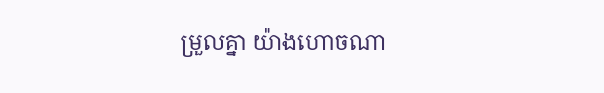ម្រួលគ្នា យ៉ាងហោចណា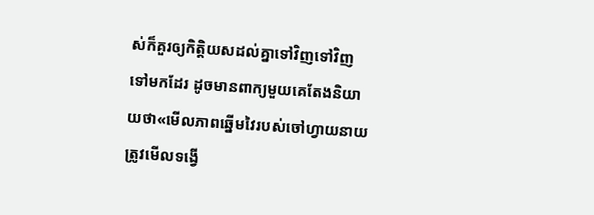ស់ក៏គួរឲ្យកិត្តិយសដល់គ្នាទៅវិញទៅវិញទៅមកដែរ ដូចមានពាក្យមួយគេតែងនិយាយថា«មើលភាពឆ្នើមវៃរបស់ចៅហ្វាយនាយ ត្រូវមើលទង្វើ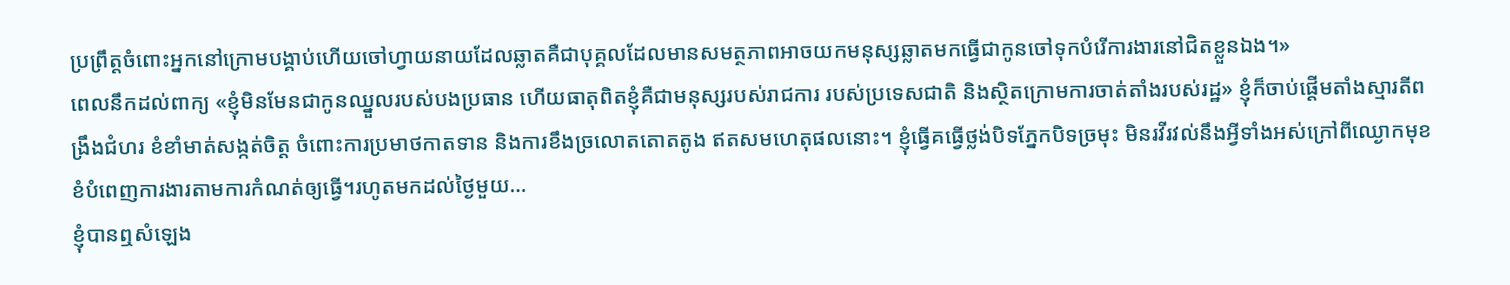ប្រព្រឹត្តចំពោះអ្នកនៅក្រោមបង្គាប់ហើយចៅហ្វាយនាយដែលឆ្លាតគឺជាបុគ្គលដែលមានសមត្ថភាពអាចយកមនុស្សឆ្លាតមកធ្វើជាកូនចៅទុកបំរើការងារនៅជិតខ្លួនឯង។»
ពេលនឹកដល់ពាក្យ «ខ្ញុំមិនមែនជាកូនឈ្នួលរបស់បងប្រធាន ហើយធាតុពិតខ្ញុំគឺជាមនុស្សរបស់រាជការ របស់ប្រទេសជាតិ និងស្ថិតក្រោមការចាត់តាំងរបស់រដ្ឋ» ខ្ញុំក៏ចាប់ផ្តើមតាំងស្មារតីពង្រឹងជំហរ ខំខាំមាត់សង្កត់ចិត្ត ចំពោះការប្រមាថកាតទាន និងការខឹងច្រលោតតោតតូង ឥតសមហេតុផលនោះ។ ខ្ញុំធ្វើគធ្វើថ្លង់បិទភ្នែកបិទច្រមុះ មិនរវីរវល់នឹងអ្វីទាំងអស់ក្រៅពីឈ្ងោកមុខខំបំពេញការងារតាមការកំណត់ឲ្យធ្វើ។រហូតមកដល់ថ្ងៃមួយ…
ខ្ញុំបានឮសំឡេង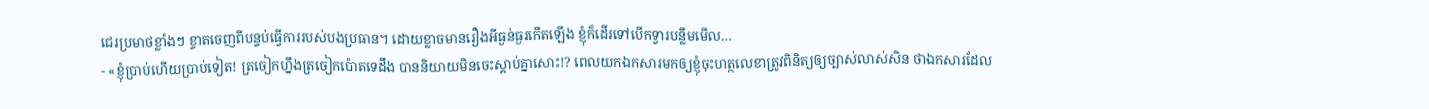ជេរប្រមាថខ្លាំងៗ ខ្ទាតចេញពីបន្ទប់ធ្វើការរបស់បងប្រធាន។ ដោយខ្លាចមានរឿងអីធ្ងន់ធ្ងរកើតឡើង ខ្ញុំក៏ដើរទៅបើកទ្វារបន្លឹមមើល…
- «ខ្ញុំប្រាប់ហើយប្រាប់ទៀត! ត្រចៀកហ្នឹងត្រចៀកប៉ោតទេដឹង បាននិយាយមិនចេះស្តាប់គ្នាសោះ!? ពេលយកឯកសារមកឲ្យខ្ញុំចុះហត្ថលេខាត្រូវពិនិត្យឲ្យច្បាស់លាស់សិន ថាឯកសារដែល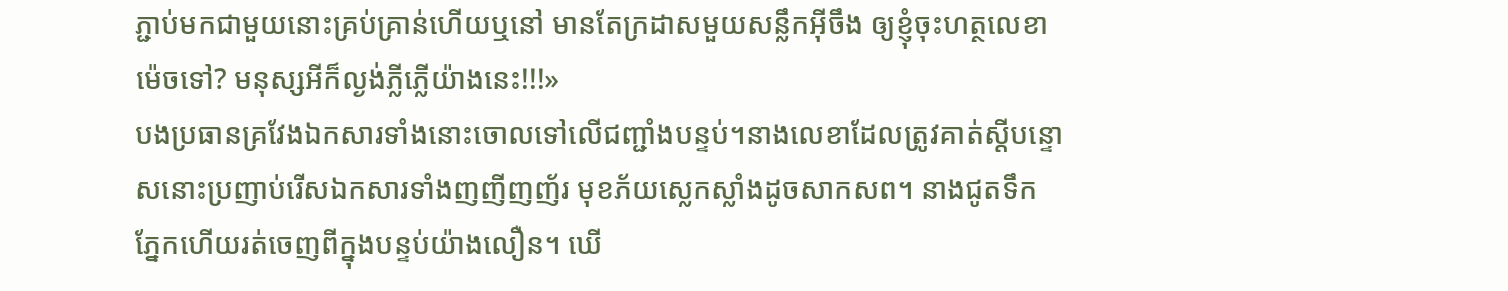ភ្ជាប់មកជាមួយនោះគ្រប់គ្រាន់ហើយឬនៅ មានតែក្រដាសមួយសន្លឹកអ៊ីចឹង ឲ្យខ្ញុំចុះហត្ថលេខាម៉េចទៅ? មនុស្សអីក៏ល្ងង់ភ្លីភ្លើយ៉ាងនេះ!!!»
បងប្រធានគ្រវែងឯកសារទាំងនោះចោលទៅលើជញ្ជាំងបន្ទប់។នាងលេខាដែលត្រូវគាត់ស្តីបន្ទោសនោះប្រញាប់រើសឯកសារទាំងញញីញញ័រ មុខភ័យស្លេកស្លាំងដូចសាកសព។ នាងជូតទឹកភ្នែកហើយរត់ចេញពីក្នុងបន្ទប់យ៉ាងលឿន។ ឃើ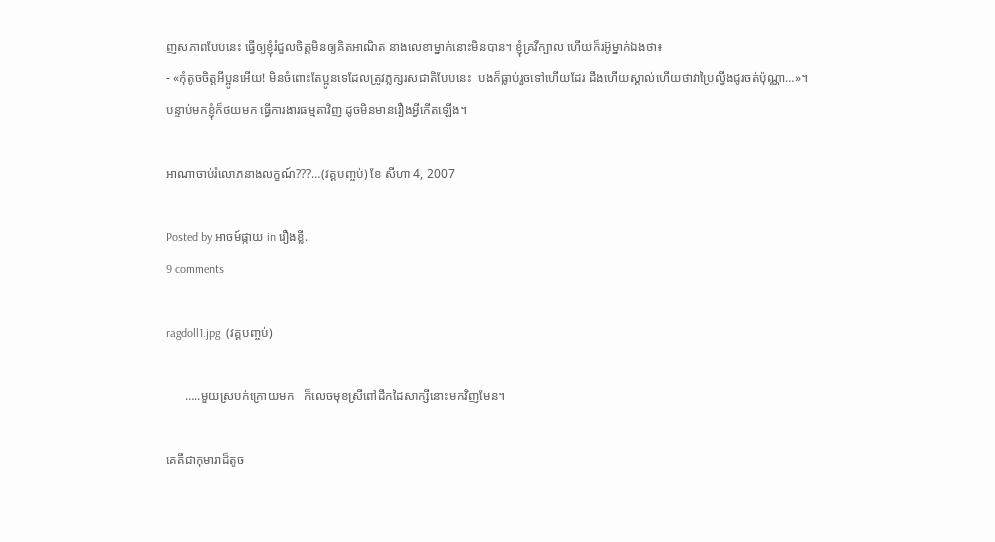ញសភាពបែបនេះ ធ្វើឲ្យខ្ញុំរំជួលចិត្តមិនឲ្យគិតអាណិត នាងលេខាម្នាក់នោះមិនបាន។ ខ្ញុំគ្រវីក្បាល ហើយក៏រអ៊ូម្នាក់ឯងថា៖
- «កុំតូចចិត្តអីប្អូនអើយ! មិនចំពោះតែប្អូនទេដែលត្រូវភ្លក្សរសជាតិបែបនេះ  បងក៏ធ្លាប់រួចទៅហើយដែរ ដឹងហើយស្គាល់ហើយថាវាប្រៃល្វីងជូរចត់ប៉ុណ្ណា…»។
បន្ទាប់មកខ្ញុំក៏ថយមក ធ្វើការងារធម្មតាវិញ ដូចមិនមានរឿងអ្វីកើតឡើង។

អាណាចាប់រំលោភនាងលក្ខណ៍???…(វគ្គបញ្ចប់) ខែ សីហា 4, 2007

Posted by អាចម៍ផ្កាយ in រឿងខ្លី.
9 comments

ragdoll1.jpg  (វគ្គបញ្ចប់)

      …..មួយស្របក់ក្រោយមក   ក៏លេចមុខស្រីពៅដឹកដៃសាក្សីនោះមកវិញមែន។

គេគឹជាកុមារាដ៏តូច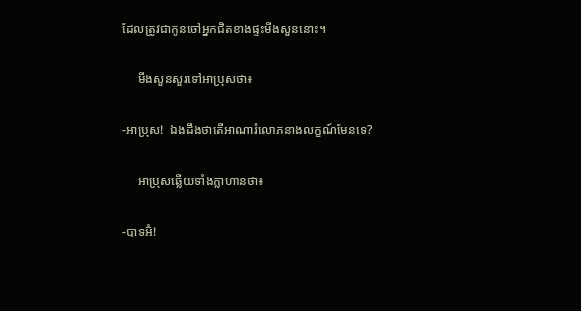ដែលត្រូវជាកូនចៅអ្នកជិតខាងផ្ទះមីងសួននោះ។

     មីងសួនសួរទៅអាប្រុសថា៖

-អាប្រុស!  ឯងដឹងថាតើអាណារំលោភនាងលក្ខណ៍មែនទេ?

     អាប្រុសឆ្លើយទាំងក្លាហានថា៖

-បាទអ៊ំ!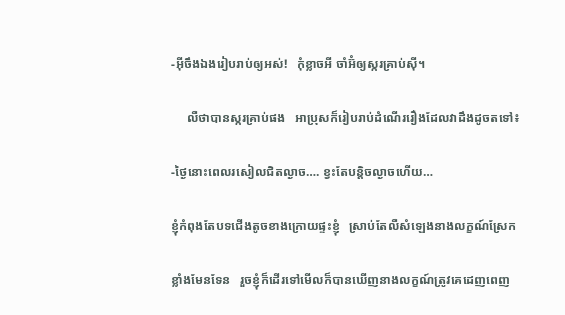-អ៊ីចឹងឯងរៀបរាប់ឲ្យអស់!   កុំខ្លាចអី ចាំអ៊ំឲ្យស្ករគ្រាប់ស៊ី។

     លឺថាបានស្ករគ្រាប់ផង   អាប្រុសក៏រៀបរាប់ដំណើររឿងដែលវាដឹងដូចតទៅ៖

-ថ្ងៃនោះពេលរសៀលជិតល្ងាច…. ខ្វះតែបន្តិចល្ងាចហើយ…

ខ្ញុំកំពុងតែបទជើងតូចខាងក្រោយផ្ទះខ្ញុំ   ស្រាប់តែលឺសំឡេងនាងលក្ខណ៍ស្រែក

ខ្លាំងមែនទែន   រួចខ្ញុំក៏ដើរទៅមើលក៏បានឃើញនាងលក្ខណ៍ត្រូវគេដេញពេញ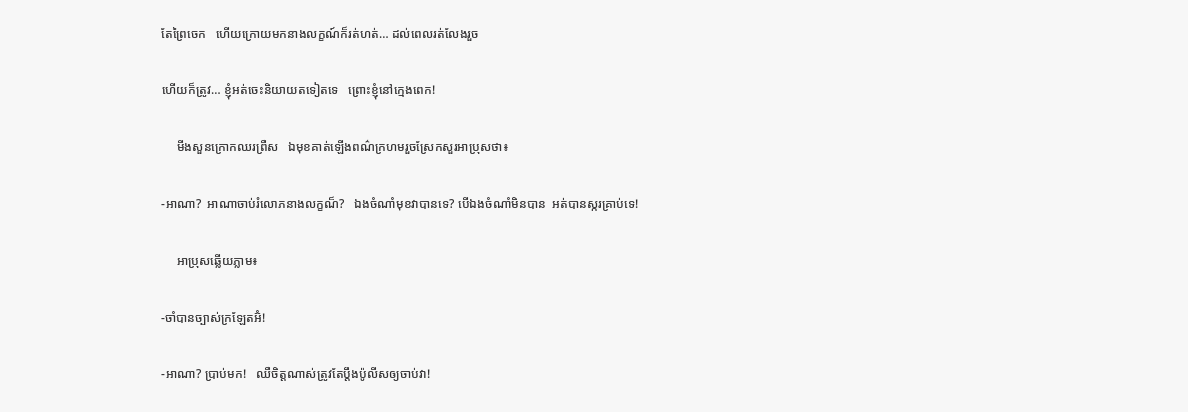តែព្រៃចេក   ហើយក្រោយមកនាងលក្ខណ៍ក៏រត់ហត់… ដល់ពេលរត់លែងរួច

ហើយក៏ត្រូវ… ខ្ញុំអត់ចេះនិយាយតទៀតទេ   ព្រោះខ្ញុំនៅក្មេងពេក!

     មីងសួនក្រោកឈរព្រឺស   ឯមុខគាត់ឡើងពណ៌ក្រហមរួចស្រែកសួរអាប្រុសថា៖

-អាណា?  អាណាចាប់រំលោភនាងលក្ខណ៏?   ឯងចំណាំមុខវាបានទេ? បើឯងចំណាំមិនបាន  អត់បានស្ករគ្រាប់ទេ!

     អាប្រុសឆ្លើយភ្លាម៖

-ចាំបានច្បាស់ក្រឡែតអ៊ំ!

-អាណា? ប្រាប់មក!   ឈឺចិត្តណាស់ត្រូវតែប្តឹងប៉ូលីសឲ្យចាប់វា!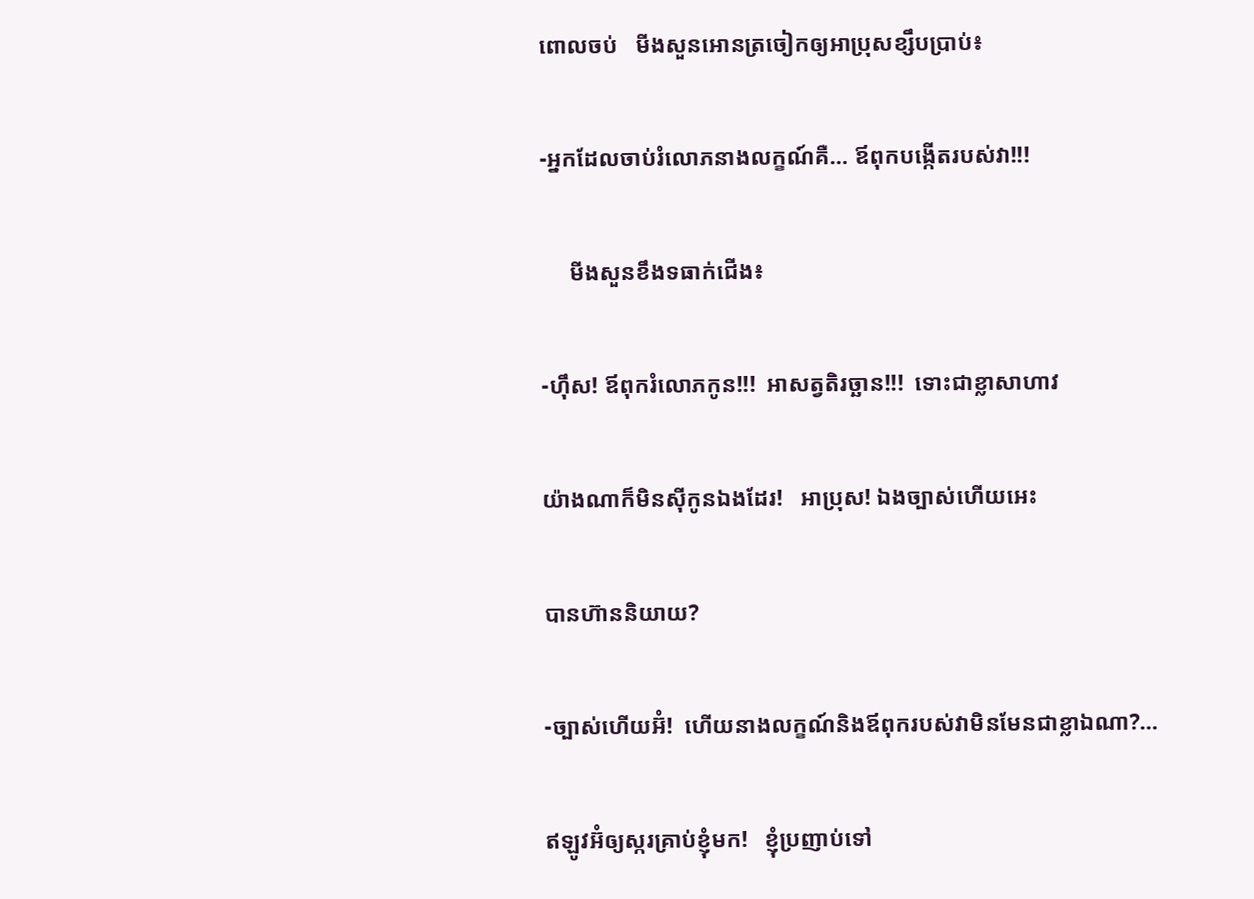ពោលចប់   មីងសួនអោនត្រចៀកឲ្យអាប្រុសខ្សឹបប្រាប់៖

-អ្នកដែលចាប់រំលោភនាងលក្ខណ៍គឺ… ឪពុកបង្កើតរបស់វា!!!

     មីងសួនខឹងទធាក់ជើង៖

-ហ៊ឹស! ឪពុករំលោភកូន!!!  អាសត្វតិរច្ឆាន!!!  ទោះជាខ្លាសាហាវ

យ៉ាងណាក៏មិនស៊ីកូនឯងដែរ!   អាប្រុស! ឯងច្បាស់ហើយអេះ

បានហ៊ាននិយាយ?

-ច្បាស់ហើយអ៊ំ!  ហើយនាងលក្ខណ៍និងឪពុករបស់វាមិនមែនជាខ្លាឯណា?…

ឥឡូវអ៊ំឲ្យស្ករគ្រាប់ខ្ញុំមក!   ខ្ញុំប្រញាប់ទៅ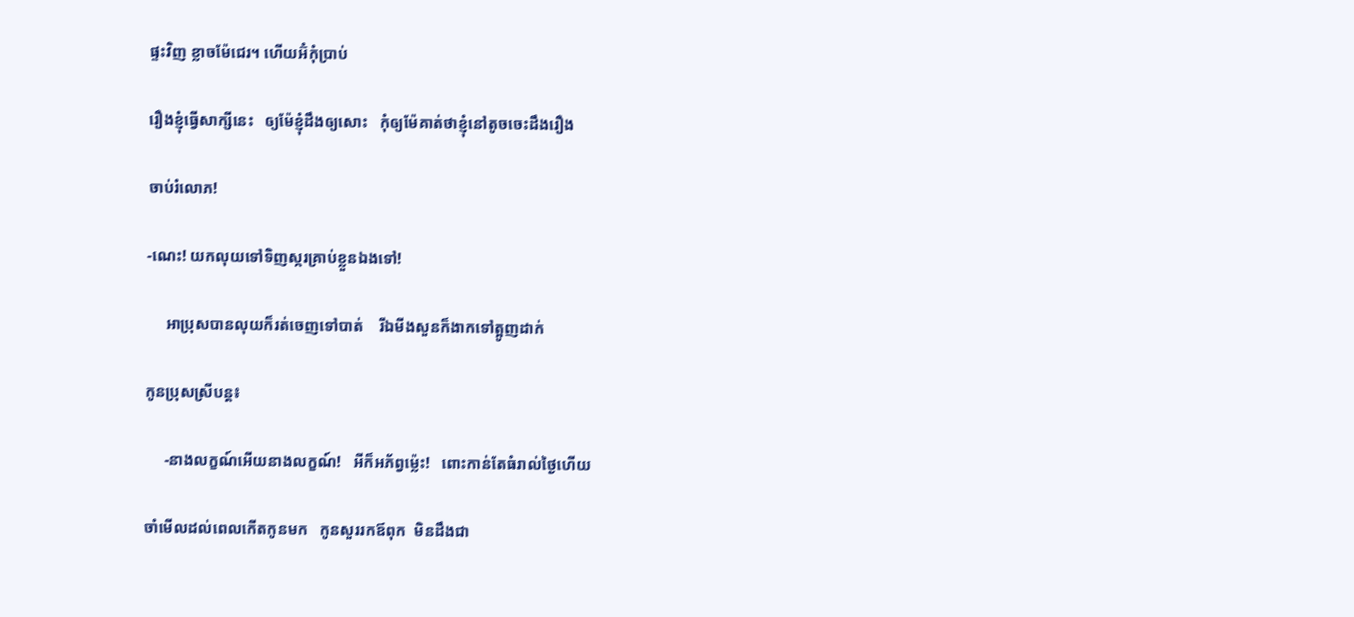ផ្ទះវិញ ខ្លាចម៉ែជេរ។ ហើយអ៊ំកុំប្រាប់

រឿងខ្ញុំធ្វើសាក្សីនេះ   ឲ្យម៉ែខ្ញុំដឹងឲ្យសោះ   កុំឲ្យម៉ែគាត់ថាខ្ញុំនៅតូចចេះដឹងរឿង

ចាប់រំលោភ!

-ណេះ! យកលុយទៅទិញស្ករគ្រាប់ខ្លួនឯងទៅ!

     អាប្រុសបានលុយក៏រត់ចេញទៅបាត់    រីឯមីងសួនក៏ងាកទៅត្អូញដាក់

កូនប្រុសស្រីបន្ត៖

     -នាងលក្ខណ៍អើយនាងលក្ខណ៍!   អីក៏អភ័ព្វម្ល៉េះ!   ពោះកាន់តែធំរាល់ថ្ងៃហើយ

ចាំមើលដល់ពេលកើតកូនមក   កូនសួររកឪពុក  មិនដឹងជា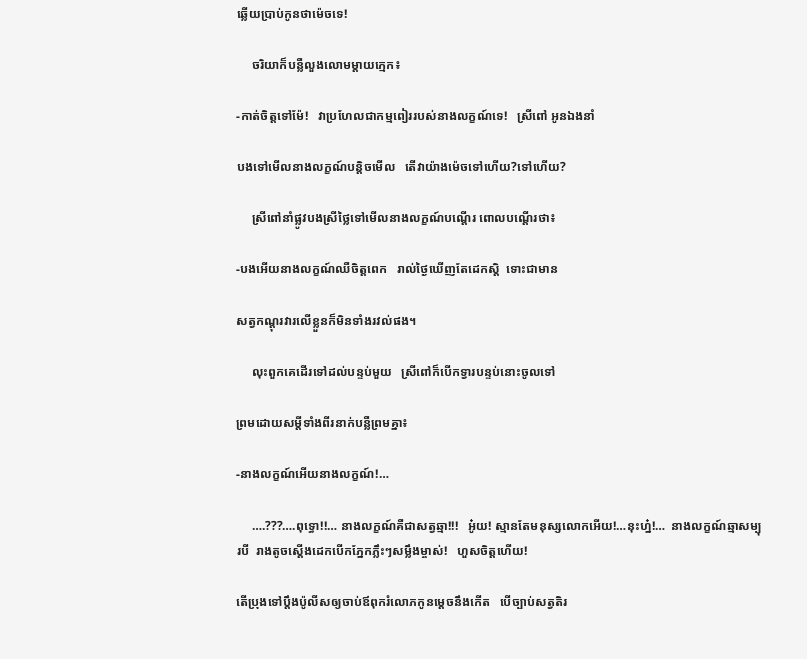ឆ្លើយប្រាប់កូនថាម៉េចទេ!

     ចរិយាក៏បន្លឺលួងលោមម្តាយក្មេក៖

-កាត់ចិត្តទៅម៉ែ!   វាប្រហែលជាកម្មពៀររបស់នាងលក្ខណ៍ទេ!   ស្រីពៅ អូនឯងនាំ

បងទៅមើលនាងលក្ខណ៍បន្តិចមើល   តើវាយ៉ាងម៉េចទៅហើយ?ទៅហើយ?

     ស្រីពៅនាំផ្លូវបងស្រីថ្លៃទៅមើលនាងលក្ខណ៍បណ្តើរ ពោលបណ្តើរថា៖

-បងអើយនាងលក្ខណ៍ឈឺចិត្តពេក   រាល់ថ្ងៃឃើញតែដេកស្តិ  ទោះជាមាន

សត្វកណ្តុរវារលើខ្លួនក៏មិនទាំងរវល់ផង។

     លុះពួកគេដើរទៅដល់បន្ទប់មួយ   ស្រីពៅក៏បើកទ្វារបន្ទប់នោះចូលទៅ

ព្រមដោយសម្តីទាំងពីរនាក់បន្លឺព្រមគ្នា៖

-នាងលក្ខណ៍អើយនាងលក្ខណ៍!…

     ….???….ពុទ្ធោ!!… នាងលក្ខណ៍គឺជាសត្វឆ្មា!!!   អូ៎យ! ស្មានតែមនុស្សលោកអើយ!…នុះហ្ន៎!…  នាងលក្ខណ៍ឆ្មាសម្បុរបី  រាងតូចស្តើងដេកបើកភ្នែកភ្លឹះៗសម្លឹងម្ចាស់!   ហួសចិត្តហើយ!

តើប្រុងទៅប្តឹងប៉ូលីសឲ្យចាប់ឪពុករំលោភកូនម្តេចនឹងកើត   បើច្បាប់សត្វតិរ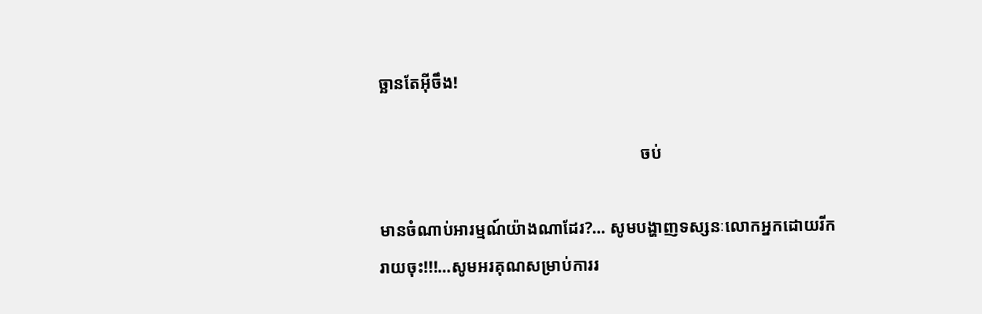ច្ឆានតែអ៊ីចឹង!

                                                               ចប់

មានចំណាប់អារម្មណ៍យ៉ាងណាដែរ?… សូមបង្ហាញទស្សនៈលោកអ្នកដោយរីករាយចុះ!!!…សូមអរគុណសម្រាប់ការរ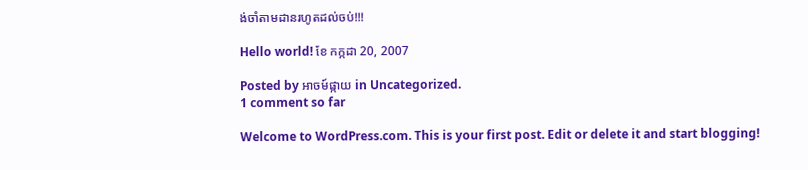ង់ចាំតាមដានរហូតដល់ចប់!!!

Hello world! ខែ កក្កដា 20, 2007

Posted by អាចម៍ផ្កាយ in Uncategorized.
1 comment so far

Welcome to WordPress.com. This is your first post. Edit or delete it and start blogging!